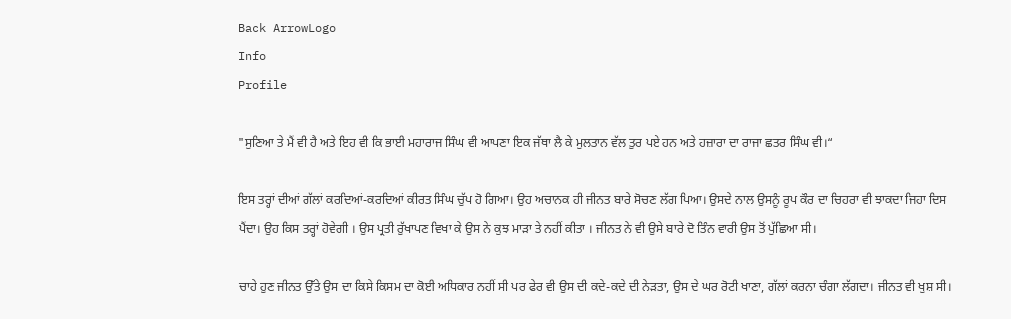Back ArrowLogo
Info
Profile

"ਸੁਣਿਆ ਤੇ ਮੈਂ ਵੀ ਹੈ ਅਤੇ ਇਹ ਵੀ ਕਿ ਭਾਈ ਮਹਾਰਾਜ ਸਿੰਘ ਵੀ ਆਪਣਾ ਇਕ ਜੱਥਾ ਲੈ ਕੇ ਮੁਲਤਾਨ ਵੱਲ ਤੁਰ ਪਏ ਹਨ ਅਤੇ ਹਜ਼ਾਰਾ ਦਾ ਰਾਜਾ ਛਤਰ ਸਿੰਘ ਵੀ।“

ਇਸ ਤਰ੍ਹਾਂ ਦੀਆਂ ਗੱਲਾਂ ਕਰਦਿਆਂ-ਕਰਦਿਆਂ ਕੀਰਤ ਸਿੰਘ ਚੁੱਪ ਹੋ ਗਿਆ। ਉਹ ਅਚਾਨਕ ਹੀ ਜੀਨਤ ਬਾਰੇ ਸੋਚਣ ਲੱਗ ਪਿਆ। ਉਸਦੇ ਨਾਲ ਉਸਨੂੰ ਰੂਪ ਕੌਰ ਦਾ ਚਿਹਰਾ ਵੀ ਝਾਕਦਾ ਜਿਹਾ ਦਿਸ ਪੈਂਦਾ। ਉਹ ਕਿਸ ਤਰ੍ਹਾਂ ਹੋਵੇਗੀ । ਉਸ ਪ੍ਰਤੀ ਰੁੱਖਾਪਣ ਵਿਖਾ ਕੇ ਉਸ ਨੇ ਕੁਝ ਮਾੜਾ ਤੇ ਨਹੀਂ ਕੀਤਾ । ਜੀਨਤ ਨੇ ਵੀ ਉਸੇ ਬਾਰੇ ਦੋ ਤਿੰਨ ਵਾਰੀ ਉਸ ਤੋਂ ਪੁੱਛਿਆ ਸੀ।

ਚਾਹੇ ਹੁਣ ਜੀਨਤ ਉੱਤੇ ਉਸ ਦਾ ਕਿਸੇ ਕਿਸਮ ਦਾ ਕੋਈ ਅਧਿਕਾਰ ਨਹੀਂ ਸੀ ਪਰ ਫੇਰ ਵੀ ਉਸ ਦੀ ਕਦੇ-ਕਦੇ ਦੀ ਨੇੜਤਾ, ਉਸ ਦੇ ਘਰ ਰੋਟੀ ਖਾਣਾ, ਗੱਲਾਂ ਕਰਨਾ ਚੰਗਾ ਲੱਗਦਾ। ਜੀਨਤ ਵੀ ਖੁਸ਼ ਸੀ।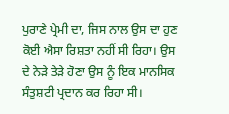ਪੁਰਾਣੇ ਪ੍ਰੇਮੀ ਦਾ, ਜਿਸ ਨਾਲ ਉਸ ਦਾ ਹੁਣ ਕੋਈ ਐਸਾ ਰਿਸ਼ਤਾ ਨਹੀਂ ਸੀ ਰਿਹਾ। ਉਸ ਦੇ ਨੇੜੇ ਤੇੜੇ ਹੋਣਾ ਉਸ ਨੂੰ ਇਕ ਮਾਨਸਿਕ ਸੰਤੁਸ਼ਟੀ ਪ੍ਰਦਾਨ ਕਰ ਰਿਹਾ ਸੀ।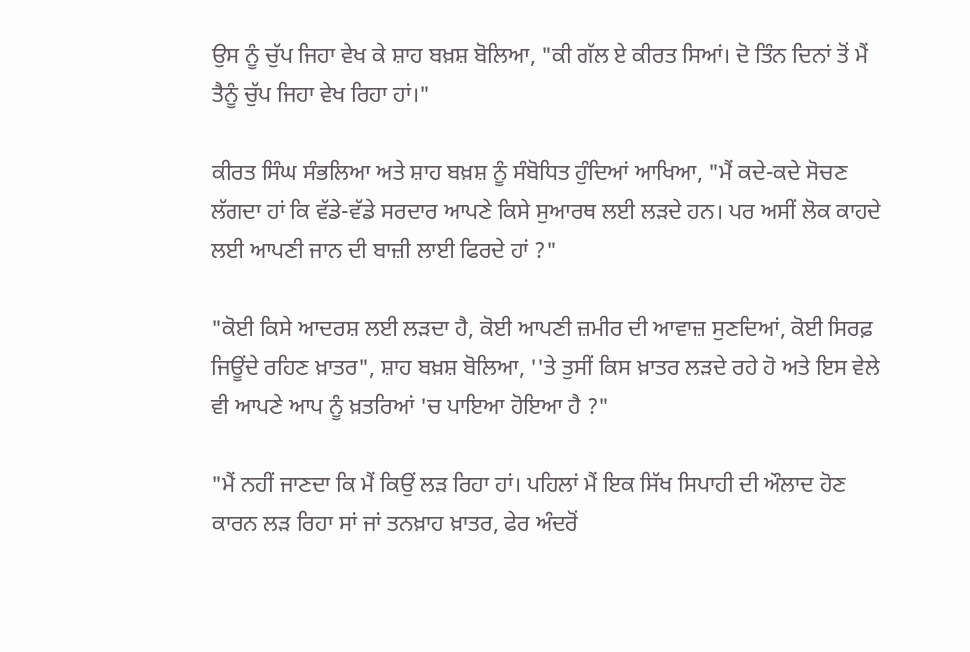ਉਸ ਨੂੰ ਚੁੱਪ ਜਿਹਾ ਵੇਖ ਕੇ ਸ਼ਾਹ ਬਖ਼ਸ਼ ਬੋਲਿਆ, "ਕੀ ਗੱਲ ਏ ਕੀਰਤ ਸਿਆਂ। ਦੋ ਤਿੰਨ ਦਿਨਾਂ ਤੋਂ ਮੈਂ ਤੈਨੂੰ ਚੁੱਪ ਜਿਹਾ ਵੇਖ ਰਿਹਾ ਹਾਂ।"

ਕੀਰਤ ਸਿੰਘ ਸੰਭਲਿਆ ਅਤੇ ਸ਼ਾਹ ਬਖ਼ਸ਼ ਨੂੰ ਸੰਬੋਧਿਤ ਹੁੰਦਿਆਂ ਆਖਿਆ, "ਮੈਂ ਕਦੇ-ਕਦੇ ਸੋਚਣ ਲੱਗਦਾ ਹਾਂ ਕਿ ਵੱਡੇ-ਵੱਡੇ ਸਰਦਾਰ ਆਪਣੇ ਕਿਸੇ ਸੁਆਰਥ ਲਈ ਲੜਦੇ ਹਨ। ਪਰ ਅਸੀਂ ਲੋਕ ਕਾਹਦੇ ਲਈ ਆਪਣੀ ਜਾਨ ਦੀ ਬਾਜ਼ੀ ਲਾਈ ਫਿਰਦੇ ਹਾਂ ?"

"ਕੋਈ ਕਿਸੇ ਆਦਰਸ਼ ਲਈ ਲੜਦਾ ਹੈ, ਕੋਈ ਆਪਣੀ ਜ਼ਮੀਰ ਦੀ ਆਵਾਜ਼ ਸੁਣਦਿਆਂ, ਕੋਈ ਸਿਰਫ਼ ਜਿਊਂਦੇ ਰਹਿਣ ਖ਼ਾਤਰ", ਸ਼ਾਹ ਬਖ਼ਸ਼ ਬੋਲਿਆ, ''ਤੇ ਤੁਸੀਂ ਕਿਸ ਖ਼ਾਤਰ ਲੜਦੇ ਰਹੇ ਹੋ ਅਤੇ ਇਸ ਵੇਲੇ ਵੀ ਆਪਣੇ ਆਪ ਨੂੰ ਖ਼ਤਰਿਆਂ 'ਚ ਪਾਇਆ ਹੋਇਆ ਹੈ ?"

"ਮੈਂ ਨਹੀਂ ਜਾਣਦਾ ਕਿ ਮੈਂ ਕਿਉਂ ਲੜ ਰਿਹਾ ਹਾਂ। ਪਹਿਲਾਂ ਮੈਂ ਇਕ ਸਿੱਖ ਸਿਪਾਹੀ ਦੀ ਔਲਾਦ ਹੋਣ ਕਾਰਨ ਲੜ ਰਿਹਾ ਸਾਂ ਜਾਂ ਤਨਖ਼ਾਹ ਖ਼ਾਤਰ, ਫੇਰ ਅੰਦਰੋਂ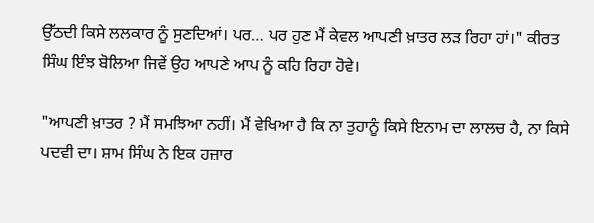ਉੱਠਦੀ ਕਿਸੇ ਲਲਕਾਰ ਨੂੰ ਸੁਣਦਿਆਂ। ਪਰ… ਪਰ ਹੁਣ ਮੈਂ ਕੇਵਲ ਆਪਣੀ ਖ਼ਾਤਰ ਲੜ ਰਿਹਾ ਹਾਂ।" ਕੀਰਤ ਸਿੰਘ ਇੰਝ ਬੋਲਿਆ ਜਿਵੇਂ ਉਹ ਆਪਣੇ ਆਪ ਨੂੰ ਕਹਿ ਰਿਹਾ ਹੋਵੇ।

"ਆਪਣੀ ਖ਼ਾਤਰ ? ਮੈਂ ਸਮਝਿਆ ਨਹੀਂ। ਮੈਂ ਵੇਖਿਆ ਹੈ ਕਿ ਨਾ ਤੁਹਾਨੂੰ ਕਿਸੇ ਇਨਾਮ ਦਾ ਲਾਲਚ ਹੈ, ਨਾ ਕਿਸੇ ਪਦਵੀ ਦਾ। ਸ਼ਾਮ ਸਿੰਘ ਨੇ ਇਕ ਹਜ਼ਾਰ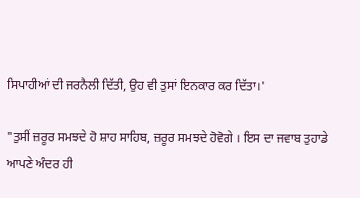ਸਿਪਾਹੀਆਂ ਦੀ ਜਰਨੈਲੀ ਦਿੱਤੀ, ਉਹ ਵੀ ਤੁਸਾਂ ਇਨਕਾਰ ਕਰ ਦਿੱਤਾ।'

"ਤੁਸੀਂ ਜ਼ਰੂਰ ਸਮਝਦੇ ਹੋ ਸ਼ਾਹ ਸਾਹਿਬ, ਜ਼ਰੂਰ ਸਮਝਦੇ ਹੋਵੋਗੇ । ਇਸ ਦਾ ਜਵਾਬ ਤੁਹਾਡੇ ਆਪਣੇ ਅੰਦਰ ਹੀ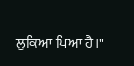ਲੁਕਿਆ ਪਿਆ ਹੈ।"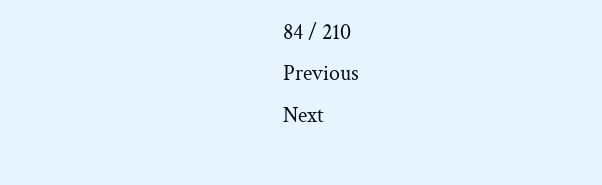84 / 210
Previous
Next